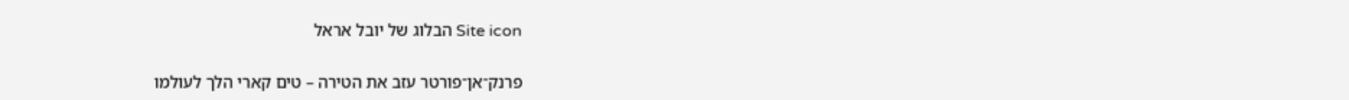Site icon הבלוג של יובל אראל

פרנק־אן־פורטר עזב את הטירה – טים קארי הלך לעולמו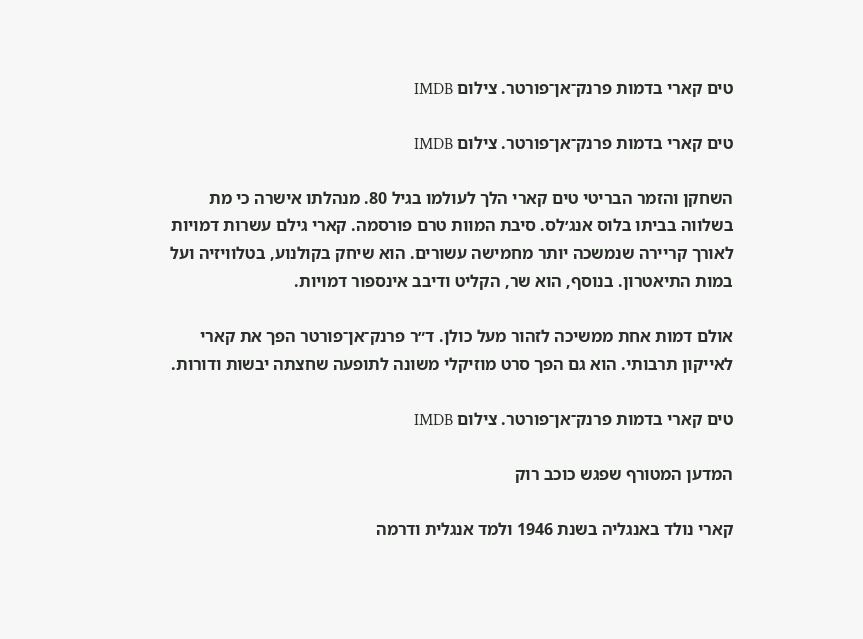טים קארי בדמות פרנק־אן־פורטר. צילום IMDB

טים קארי בדמות פרנק־אן־פורטר. צילום IMDB

השחקן והזמר הבריטי טים קארי הלך לעולמו בגיל 80. מנהלתו אישרה כי מת בשלווה בביתו בלוס אנג׳לס. סיבת המוות טרם פורסמה. קארי גילם עשרות דמויות לאורך קריירה שנמשכה יותר מחמישה עשורים. הוא שיחק בקולנוע, בטלוויזיה ועל במות התיאטרון. בנוסף, הוא שר, הקליט ודיבב אינספור דמויות.

אולם דמות אחת ממשיכה לזהור מעל כולן. ד״ר פרנק־אן־פורטר הפך את קארי לאייקון תרבותי. הוא גם הפך סרט מוזיקלי משונה לתופעה שחצתה יבשות ודורות.

טים קארי בדמות פרנק־אן־פורטר. צילום IMDB

המדען המטורף שפגש כוכב רוק

קארי נולד באנגליה בשנת 1946 ולמד אנגלית ודרמה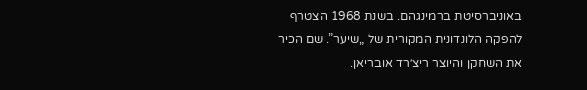באוניברסיטת ברמינגהם. בשנת 1968 הצטרף להפקה הלונדונית המקורית של „שיער”. שם הכיר את השחקן והיוצר ריצ׳רד אובריאן.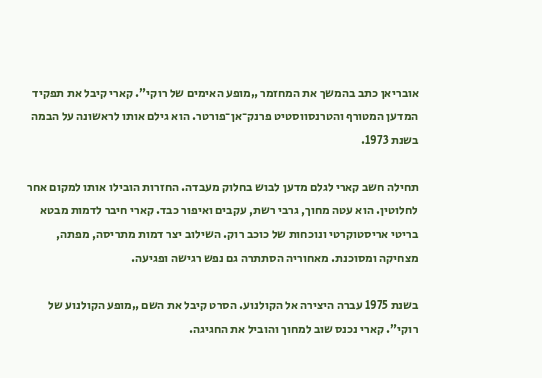אובריאן כתב בהמשך את המחזמר „מופע האימים של רוקי”. קארי קיבל את תפקיד המדען המטורף והטרנסווסטיט פרנק־אן־פורטר. הוא גילם אותו לראשונה על הבמה בשנת 1973.

תחילה חשב קארי לגלם מדען לבוש בחלוק מעבדה. החזרות הובילו אותו למקום אחר לחלוטין. הוא עטה מחוך, גרבי רשת, עקבים ואיפור כבד. קארי חיבר לדמות מבטא בריטי אריסטוקרטי ונוכחות של כוכב רוק. השילוב יצר דמות מתריסה, מפתה, מצחיקה ומסוכנת. מאחוריה הסתתרה גם נפש רגישה ופגיעה.

בשנת 1975 עברה היצירה אל הקולנוע. הסרט קיבל את השם „מופע הקולנוע של רוקי”. קארי נכנס שוב למחוך והוביל את החגיגה.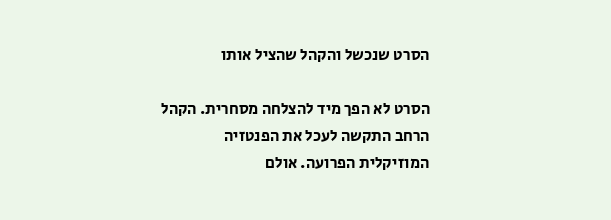הסרט שנכשל והקהל שהציל אותו

הסרט לא הפך מיד להצלחה מסחרית. הקהל הרחב התקשה לעכל את הפנטזיה המוזיקלית הפרועה. אולם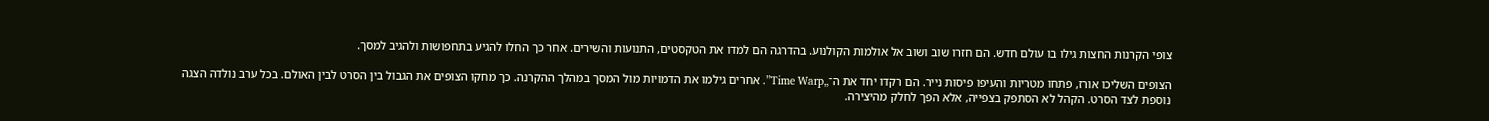צופי הקרנות החצות גילו בו עולם חדש. הם חזרו שוב ושוב אל אולמות הקולנוע. בהדרגה הם למדו את הטקסטים, התנועות והשירים. אחר כך החלו להגיע בתחפושות ולהגיב למסך.

הצופים השליכו אורז, פתחו מטריות והעיפו פיסות נייר. הם רקדו יחד את ה־„Time Warp”. אחרים גילמו את הדמויות מול המסך במהלך ההקרנה. כך מחקו הצופים את הגבול בין הסרט לבין האולם. בכל ערב נולדה הצגה נוספת לצד הסרט. הקהל לא הסתפק בצפייה, אלא הפך לחלק מהיצירה.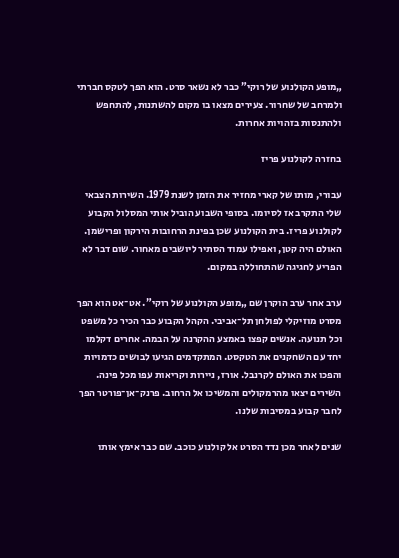„מופע הקולנוע של רוקי” כבר לא נשאר סרט. הוא הפך לטקס חברתי ולמרחב של שחרור. צעירים מצאו בו מקום להשתנות, להתחפש ולהתנסות בזהויות אחרות.

בחזרה לקולנוע פריז

עבורי, מותו של קארי מחזיר את הזמן לשנת 1979. השירות הצבאי שלי התקרב אז לסיומו. בסופי השבוע הוביל אותי המסלול הקבוע לקולנוע פריז. בית הקולנוע שכן בפינת הרחובות הירקון ופרישמן. האולם היה קטן, ואפילו עמוד הסתיר ליושבים מאחור. שום דבר לא הפריע לחגיגה שהתחוללה במקום.

ערב אחר ערב הוקרן שם „מופע הקולנוע של רוקי”. אט־אט הוא הפך מסרט מוזיקלי לפולחן תל־אביבי. הקהל הקבוע כבר הכיר כל משפט וכל תנועה. אנשים קפצו באמצע ההקרנה על הבמה. אחרים דקלמו יחד עם השחקנים את הטקסט. המתקדמים הגיעו לבושים כדמויות והפכו את האולם לקרנבל. אורז, ניירות וקריאות עפו מכל פינה. השירים יצאו מהרמקולים והמשיכו אל הרחוב. פרנק־אן־פורטר הפך לחבר קבוע במסיבות שלנו.

שנים לאחר מכן נדד הסרט אל קולנוע כוכב. שם כבר אימץ אותו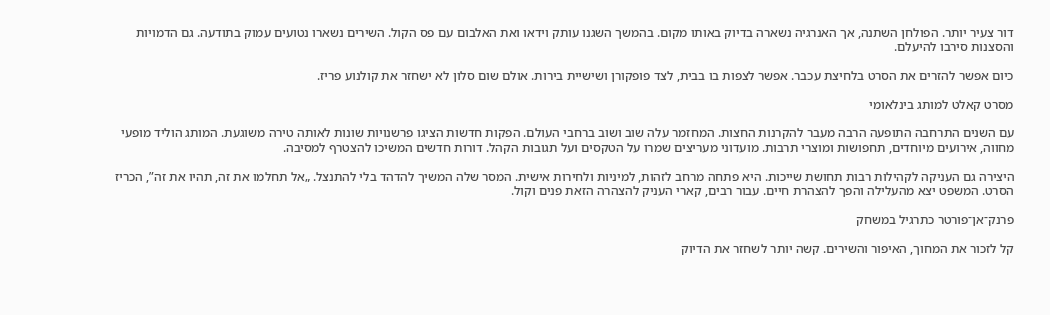דור צעיר יותר. הפולחן השתנה, אך האנרגיה נשארה בדיוק באותו מקום. בהמשך השגנו עותק וידאו ואת האלבום עם פס הקול. השירים נשארו נטועים עמוק בתודעה. גם הדמויות והסצנות סירבו להיעלם.

כיום אפשר להזרים את הסרט בלחיצת עכבר. אפשר לצפות בו בבית, לצד פופקורן ושישיית בירות. אולם שום סלון לא ישחזר את קולנוע פריז.

מסרט קאלט למותג בינלאומי

עם השנים התרחבה התופעה הרבה מעבר להקרנות החצות. המחזמר עלה שוב ושוב ברחבי העולם. הפקות חדשות הציגו פרשנויות שונות לאותה טירה משוגעת. המותג הוליד מופעי מחווה, אירועים מיוחדים, תחפושות ומוצרי תרבות. מועדוני מעריצים שמרו על הטקסים ועל תגובות הקהל. דורות חדשים המשיכו להצטרף למסיבה.

היצירה גם העניקה לקהילות רבות תחושת שייכות. היא פתחה מרחב לזהות, למיניות ולחירות אישית. המסר שלה המשיך להדהד בלי להתנצל. „אל תחלמו את זה, תהיו את זה”, הכריז הסרט. המשפט יצא מהעלילה והפך להצהרת חיים. עבור רבים, קארי העניק להצהרה הזאת פנים וקול.

פרנק־אן־פורטר כתרגיל במשחק

קל לזכור את המחוך, האיפור והשירים. קשה יותר לשחזר את הדיוק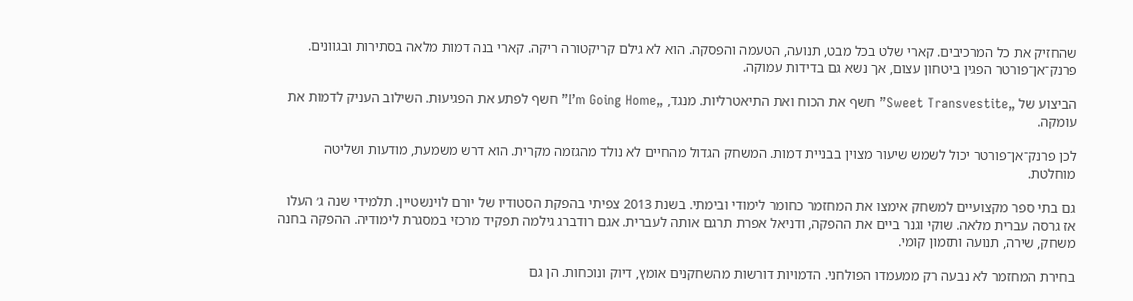שהחזיק את כל המרכיבים. קארי שלט בכל מבט, תנועה, הטעמה והפסקה. הוא לא גילם קריקטורה ריקה. קארי בנה דמות מלאה בסתירות ובגוונים. פרנק־אן־פורטר הפגין ביטחון עצום, אך נשא גם בדידות עמוקה.

הביצוע של „Sweet Transvestite” חשף את הכוח ואת התיאטרליות. מנגד, „I’m Going Home” חשף לפתע את הפגיעוּת. השילוב העניק לדמות את עומקה.

לכן פרנק־אן־פורטר יכול לשמש שיעור מצוין בבניית דמות. המשחק הגדול מהחיים לא נולד מהגזמה מקרית. הוא דרש משמעת, מודעות ושליטה מוחלטת.

גם בתי ספר מקצועיים למשחק אימצו את המחזמר כחומר לימודי ובימתי. בשנת 2013 צפיתי בהפקת הסטודיו של יורם לוינשטיין. תלמידי שנה ג׳ העלו אז גרסה עברית מלאה. שוקי וגנר ביים את ההפקה, ודניאל אפרת תרגם אותה לעברית. אגם רודברג גילמה תפקיד מרכזי במסגרת לימודיה. ההפקה בחנה משחק, שירה, תנועה ותזמון קומי.

בחירת המחזמר לא נבעה רק ממעמדו הפולחני. הדמויות דורשות מהשחקנים אומץ, דיוק ונוכחות. הן גם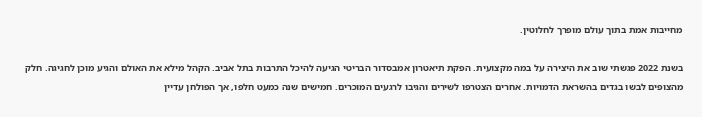מחייבות אמת בתוך עולם מופרך לחלוטין.

בשנת 2022 פגשתי שוב את היצירה על במה מקצועית. הפקת תיאטרון אמבסדור הבריטי הגיעה להיכל התרבות בתל אביב. הקהל מילא את האולם והגיע מוכן לחגיגה. חלק מהצופים לבשו בגדים בהשראת הדמויות. אחרים הצטרפו לשירים והגיבו לרגעים המוכרים. חמישים שנה כמעט חלפו, אך הפולחן עדיין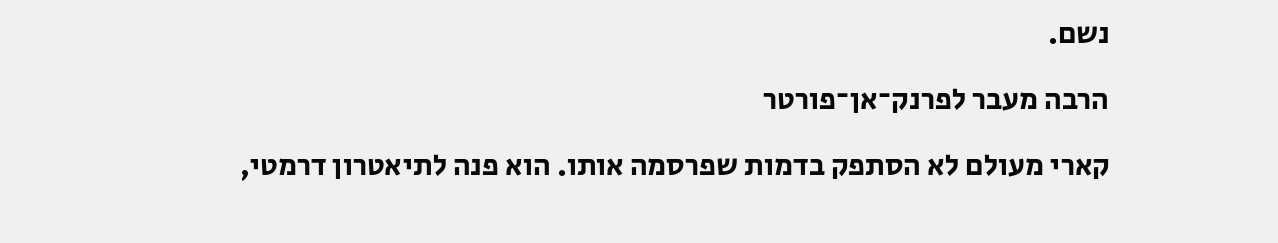נשם.

הרבה מעבר לפרנק־אן־פורטר

קארי מעולם לא הסתפק בדמות שפרסמה אותו. הוא פנה לתיאטרון דרמטי,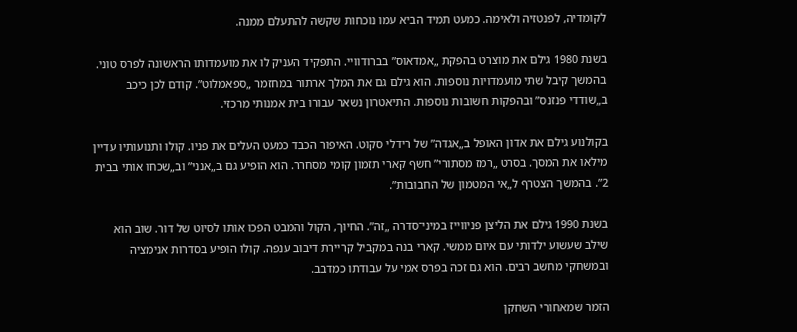לקומדיה, לפנטזיה ולאימה. כמעט תמיד הביא עמו נוכחות שקשה להתעלם ממנה.

בשנת 1980 גילם את מוצרט בהפקת „אמדאוס” בברודוויי. התפקיד העניק לו את מועמדותו הראשונה לפרס טוני. בהמשך קיבל שתי מועמדויות נוספות. הוא גילם גם את המלך ארתור במחזמר „ספאמלוט”. קודם לכן כיכב ב„שודדי פנזנס” ובהפקות חשובות נוספות. התיאטרון נשאר עבורו בית אמנותי מרכזי.

בקולנוע גילם את אדון האופל ב„אגדה” של רידלי סקוט. האיפור הכבד כמעט העלים את פניו. קולו ותנועותיו עדיין מילאו את המסך. בסרט „רמז מסתורי” חשף קארי תזמון קומי מסחרר. הוא הופיע גם ב„אנני” וב„שכחו אותי בבית 2”. בהמשך הצטרף ל„אי המטמון של החבובות”.

בשנת 1990 גילם את הליצן פניווייז במיני־סדרה „זה”. החיוך, הקול והמבט הפכו אותו לסיוט של דור. שוב הוא שילב שעשוע ילדותי עם איום ממשי. קארי בנה במקביל קריירת דיבוב ענפה. קולו הופיע בסדרות אנימציה ובמשחקי מחשב רבים. הוא גם זכה בפרס אמי על עבודתו כמדבב.

הזמר שמאחורי השחקן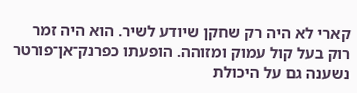קארי לא היה רק שחקן שיודע לשיר. הוא היה זמר רוק בעל קול עמוק ומזוהה. הופעתו כפרנק־אן־פורטר נשענה גם על היכולת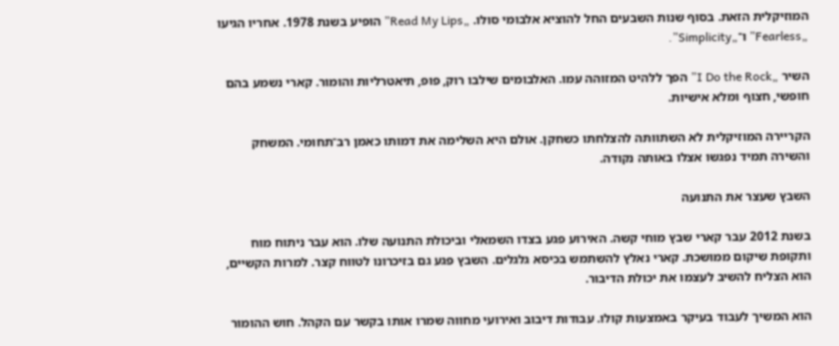המוזיקלית הזאת. בסוף שנות השבעים החל להוציא אלבומי סולו. „Read My Lips” הופיע בשנת 1978. אחריו הגיעו „Fearless” ו־„Simplicity”.

השיר „I Do the Rock” הפך ללהיט המזוהה עמו. האלבומים שילבו רוק, פופ, תיאטרליות והומור. קארי נשמע בהם חופשי, חצוף ומלא אישיות.

הקריירה המוזיקלית לא השתוותה להצלחתו כשחקן. אולם היא השלימה את דמותו כאמן רב־תחומי. המשחק והשירה תמיד נפגשו אצלו באותה נקודה.

השבץ שעצר את התנועה

בשנת 2012 עבר קארי שבץ מוחי קשה. האירוע פגע בצדו השמאלי וביכולת התנועה שלו. הוא עבר ניתוח מוח ותקופת שיקום ממושכת. קארי נאלץ להשתמש בכיסא גלגלים. השבץ פגע גם בזיכרונו לטווח קצר. למרות הקשיים, הוא הצליח להשיב לעצמו את יכולת הדיבור.

הוא המשיך לעבוד בעיקר באמצעות קולו. עבודות דיבוב ואירועי מחווה שמרו אותו בקשר עם הקהל. חוש ההומור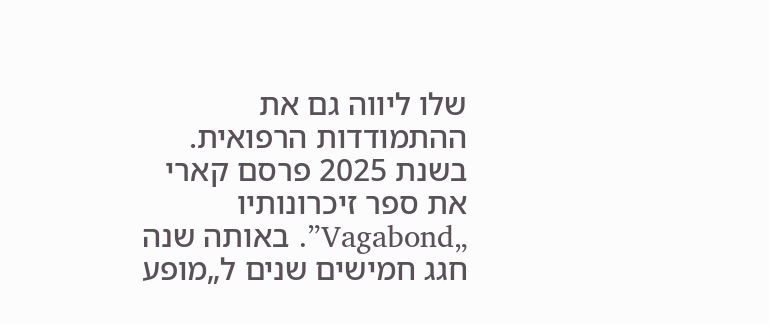שלו ליווה גם את ההתמודדות הרפואית. בשנת 2025 פרסם קארי את ספר זיכרונותיו „Vagabond”. באותה שנה חגג חמישים שנים ל„מופע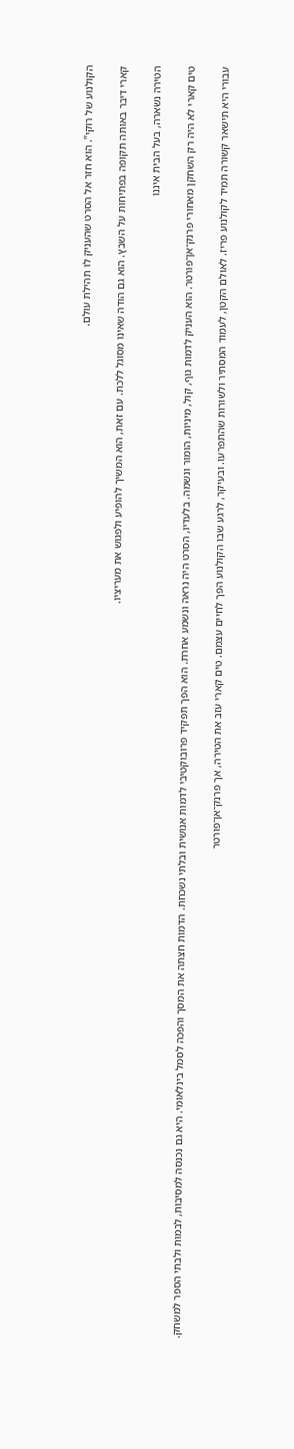הקולנוע של רוקי”. הוא חזר אל הסרט שהעניק לו תהילת עולם.

קארי דיבר באותה תקופה בפתיחות על השבץ. הוא גם הודה שאינו מסוגל ללכת. עם זאת, הוא המשיך להופיע ולפגוש את מעריציו.

הטירה נשארה, בעל הבית איננו

טים קארי לא היה רק השחקן מאחורי פרנק־אן־פורטר. הוא העניק לדמות גוף, קול, מיניות, הומור ונשמה. בלעדיו, הסרט היה נראה ונשמע אחרת. הוא הפך תפקיד פרובוקטיבי לדמות אנושית ובלתי נשכחת. הדמות חצתה את המסך והפכה לסמל בינלאומי. היא גם נכנסה למסיבות, לבמות ולבתי הספר למשחק.

עבורי היא תישאר קשורה תמיד לקולנוע פריז. לאולם הקטן, לעמוד המסתיר ולשורות שהתפרעו. ובעיקר, לרגע שבו הקולנוע הפך לחיים עצמם. טים קארי עזב את הטירה, אך פרנק־אן־פורטר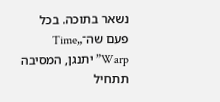נשאר בתוכה. בכל פעם שה־„Time Warp” יתנגן, המסיבה תתחיל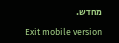מחדש.

Exit mobile version